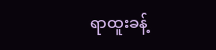ရာထူးခန့်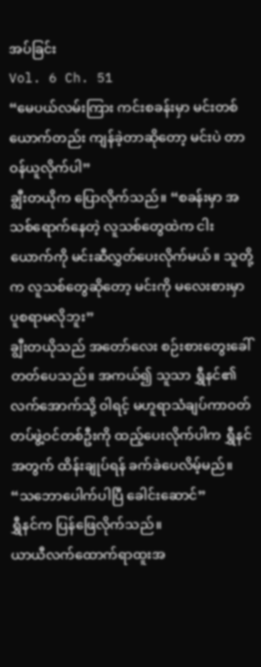အပ်ခြင်း
Vol. 6 Ch. 51
“မေပယ်လမ်းကြား ကင်းစခန်းမှာ မင်းတစ်ယောက်တည်း ကျန်ခဲ့တာဆိုတော့ မင်းပဲ တာဝန်ယူလိုက်ပါ”
ချွီးတယိုက ပြောလိုက်သည်။ “စခန်းမှာ အသစ်ရောက်နေတဲ့ လူသစ်တွေထဲက ငါးယောက်ကို မင်းဆီလွှတ်ပေးလိုက်မယ်။ သူတို့က လူသစ်တွေဆိုတော့ မင်းကို မလေးစားမှာ ပူစရာမလိုဘူး”
ချွီးတယိုသည် အတော်လေး စဉ်းစားတွေးခေါ်တတ်ပေသည်။ အကယ်၍ သူသာ ရွှီနင်၏လက်အောက်သို့ ဝါရင့် မဟူရာသံချပ်ကာဝတ်တပ်ဖွဲ့ဝင်တစ်ဦးကို ထည့်ပေးလိုက်ပါက ရွှီနင်အတွက် ထိန်းချုပ်ရန် ခက်ခဲပေလိမ့်မည်။
“သဘောပေါက်ပါပြီ ခေါင်းဆောင်”
ရွှီနင်က ပြန်ဖြေလိုက်သည်။
ယာယီလက်ထောက်ရာထူးအ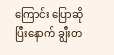ကြောင်း ပြောဆိုပြီးနောက် ချွီးတ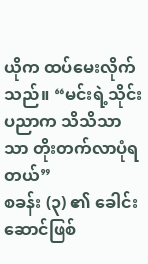ယိုက ထပ်မေးလိုက်သည်။ “မင်းရဲ့သိုင်းပညာက သိသိသာသာ တိုးတက်လာပုံရတယ်”
စခန်း (၃) ၏ ခေါင်းဆောင်ဖြစ်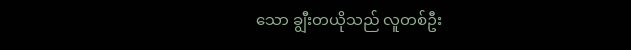သော ချွီးတယိုသည် လူတစ်ဦး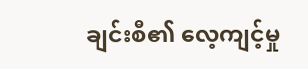ချင်းစီ၏ လေ့ကျင့်မှု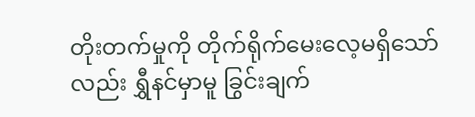တိုးတက်မှုကို တိုက်ရိုက်မေးလေ့မရှိသော်လည်း ရွှီနင်မှာမူ ခြွင်းချက်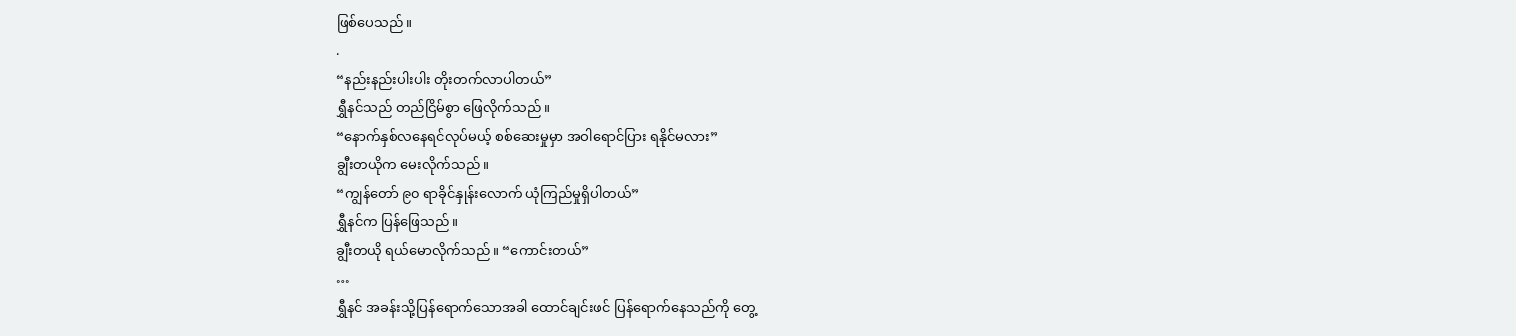ဖြစ်ပေသည်။
.
“နည်းနည်းပါးပါး တိုးတက်လာပါတယ်”
ရွှီနင်သည် တည်ငြိမ်စွာ ဖြေလိုက်သည်။
“နောက်နှစ်လနေရင်လုပ်မယ့် စစ်ဆေးမှုမှာ အဝါရောင်ပြား ရနိုင်မလား”
ချွီးတယိုက မေးလိုက်သည်။
“ကျွန်တော် ၉၀ ရာခိုင်နှုန်းလောက် ယုံကြည်မှုရှိပါတယ်”
ရွှီနင်က ပြန်ဖြေသည်။
ချွီးတယို ရယ်မောလိုက်သည်။ “ကောင်းတယ်”
…
ရွှီနင် အခန်းသို့ပြန်ရောက်သောအခါ ထောင်ချင်းဖင် ပြန်ရောက်နေသည်ကို တွေ့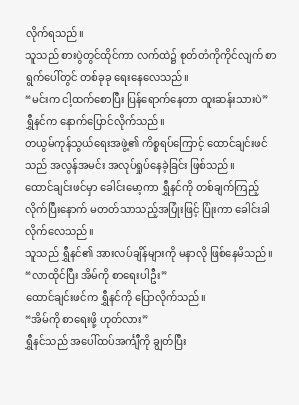လိုက်ရသည်။
သူသည် စားပွဲတွင်ထိုင်ကာ လက်ထဲ၌ စုတ်တံကိုကိုင်လျက် စာရွက်ပေါ်တွင် တစ်ခုခု ရေးနေလေသည်။
“မင်းက ငါ့ထက်စောပြီး ပြန်ရောက်နေတာ ထူးဆန်းသားပဲ”
ရွှီနင်က နောက်ပြောင်လိုက်သည်။
တယွမ်ကုန်သွယ်ရေးအဖွဲ့၏ ကိစ္စရပ်ကြောင့် ထောင်ချင်းဖင်သည် အလွန်အမင်း အလုပ်ရှုပ်နေခဲ့ခြင်း ဖြစ်သည်။
ထောင်ချင်းဖင်မှာ ခေါင်းမော့ကာ ရွှီနင်ကို တစ်ချက်ကြည့်လိုက်ပြီးနောက် မတတ်သာသည့်အပြုံးဖြင့် ပြုံးကာ ခေါင်းခါလိုက်လေသည်။
သူသည် ရွှီနင်၏ အားလပ်ချိန်များကို မနာလို ဖြစ်နေမိသည်။
“လာထိုင်ပြီး အိမ်ကို စာရေးပါဦး”
ထောင်ချင်းဖင်က ရွှီနင်ကို ပြောလိုက်သည်။
“အိမ်ကို စာရေးဖို့ ဟုတ်လား”
ရွှီနင်သည် အပေါ်ထပ်အင်္ကျီကို ချွတ်ပြီး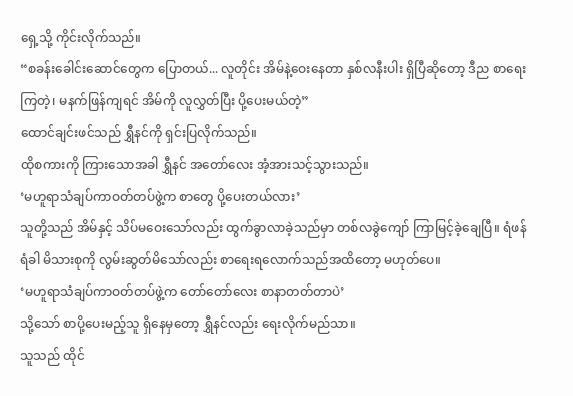ရှေ့သို့ ကိုင်းလိုက်သည်။
“စခန်းခေါင်းဆောင်တွေက ပြောတယ်... လူတိုင်း အိမ်နဲ့ဝေးနေတာ နှစ်လနီးပါး ရှိပြီဆိုတော့ ဒီည စာရေးကြတဲ့၊ မနက်ဖြန်ကျရင် အိမ်ကို လူလွှတ်ပြီး ပို့ပေးမယ်တဲ့”
ထောင်ချင်းဖင်သည် ရွှီနင်ကို ရှင်းပြလိုက်သည်။
ထိုစကားကို ကြားသောအခါ ရွှီနင် အတော်လေး အံ့အားသင့်သွားသည်။
‘မဟူရာသံချပ်ကာဝတ်တပ်ဖွဲ့က စာတွေ ပို့ပေးတယ်လား’
သူတို့သည် အိမ်နှင့် သိပ်မဝေးသော်လည်း ထွက်ခွာလာခဲ့သည်မှာ တစ်လခွဲကျော် ကြာမြင့်ခဲ့ချေပြီ။ ရံဖန်ရံခါ မိသားစုကို လွမ်းဆွတ်မိသော်လည်း စာရေးရလောက်သည်အထိတော့ မဟုတ်ပေ။
‘မဟူရာသံချပ်ကာဝတ်တပ်ဖွဲ့က တော်တော်လေး စာနာတတ်တာပဲ’
သို့သော် စာပို့ပေးမည့်သူ ရှိနေမှတော့ ရွှီနင်လည်း ရေးလိုက်မည်သာ။
သူသည် ထိုင်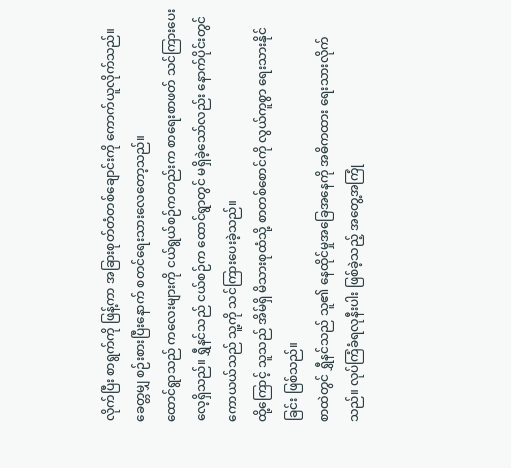လိုက်ပြီး စာရွက်ကို ဖြန့်ကာ အခြားစုတ်တံတစ်ချောင်းကို ကောက်ယူလိုက်သည်။ ခေတ္တမျှ စဉ်းစားပြီးနောက် စတင်ရေးသားလေတော့သည်။
ထောင်ရွာသည် ကလေးများကို ငယ်ရွယ်စဉ်ကတည်းက စာရေးစာဖတ် သင်ကြားပေးလေ့ရှိသည်။ ရွှီနင်သည် ငယ်စဉ်က ထောင်ရွာတွင် မရှိခဲ့သော်လည်း နောက်ပိုင်းတွင် ကောယယ်သည် သူ့ကို သင်ကြားပေးခဲ့သည်။
ထို့ကြောင့် သူသည် အိမ်ရှိ မိသားစုထံသို့ စာတစ်စောင်ကို လွယ်ကူစွာ ရေးသားနိုင်ခြင်း ဖြစ်သည်။
စာထဲတွင် ရွှီနင်သည် သူ၏ နေထိုင်မှုအခြေအနေကို အဓိကထား ရေးသားလိုက်သည်။ လုပ်ကြံခံရလုနီးပါး ဖြစ်ခဲ့သည့် အတွေ့အကြုံ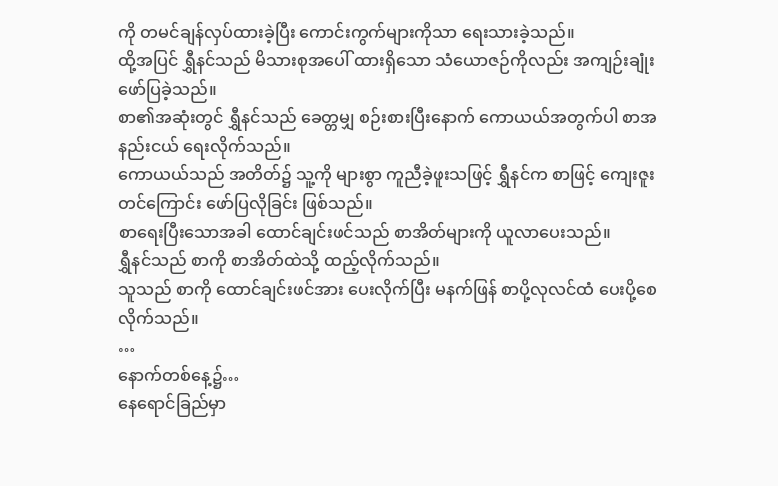ကို တမင်ချန်လှပ်ထားခဲ့ပြီး ကောင်းကွက်များကိုသာ ရေးသားခဲ့သည်။
ထို့အပြင် ရွှီနင်သည် မိသားစုအပေါ် ထားရှိသော သံယောဇဉ်ကိုလည်း အကျဉ်းချုံး ဖော်ပြခဲ့သည်။
စာ၏အဆုံးတွင် ရွှီနင်သည် ခေတ္တမျှ စဉ်းစားပြီးနောက် ကောယယ်အတွက်ပါ စာအနည်းငယ် ရေးလိုက်သည်။
ကောယယ်သည် အတိတ်၌ သူ့ကို များစွာ ကူညီခဲ့ဖူးသဖြင့် ရွှီနင်က စာဖြင့် ကျေးဇူးတင်ကြောင်း ဖော်ပြလိုခြင်း ဖြစ်သည်။
စာရေးပြီးသောအခါ ထောင်ချင်းဖင်သည် စာအိတ်များကို ယူလာပေးသည်။
ရွှီနင်သည် စာကို စာအိတ်ထဲသို့ ထည့်လိုက်သည်။
သူသည် စာကို ထောင်ချင်းဖင်အား ပေးလိုက်ပြီး မနက်ဖြန် စာပို့လုလင်ထံ ပေးပို့စေလိုက်သည်။
…
နောက်တစ်နေ့၌…
နေရောင်ခြည်မှာ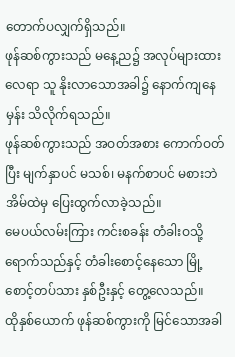တောက်ပလျှက်ရှိသည်။
ဖုန်ဆစ်ကွားသည် မနေ့ည၌ အလုပ်များထားလေရာ သူ နိုးလာသောအခါ၌ နောက်ကျနေမှန်း သိလိုက်ရသည်။
ဖုန်ဆစ်ကွားသည် အဝတ်အစား ကောက်ဝတ်ပြီး မျက်နှာပင် မသစ်၊ မနက်စာပင် မစားဘဲ အိမ်ထဲမှ ပြေးထွက်လာခဲ့သည်။
မေပယ်လမ်းကြား ကင်းစခန်း တံခါးဝသို့ ရောက်သည်နှင့် တံခါးစောင့်နေသော မြို့စောင့်တပ်သား နှစ်ဦးနှင့် တွေ့လေသည်။
ထိုနှစ်ယောက် ဖုန်ဆစ်ကွားကို မြင်သောအခါ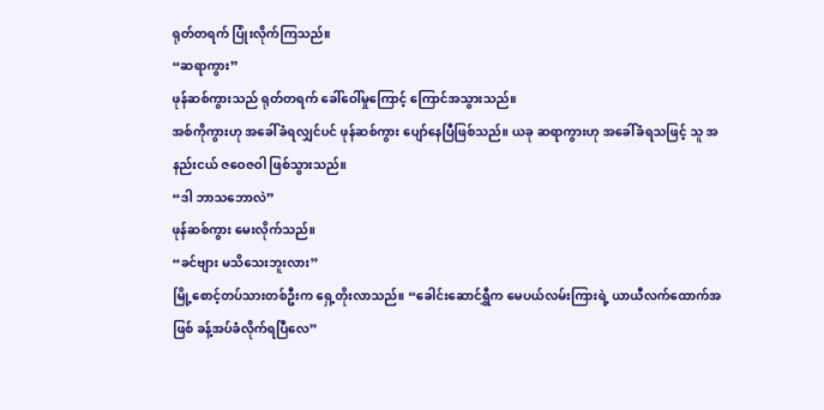ရုတ်တရက် ပြုံးလိုက်ကြသည်။
“ဆရာကွား”
ဖုန်ဆစ်ကွားသည် ရုတ်တရက် ခေါ်ဝေါ်မှုကြောင့် ကြောင်အသွားသည်။
အစ်ကိုကွားဟု အခေါ်ခံရလျှင်ပင် ဖုန်ဆစ်ကွား ပျော်နေပြီဖြစ်သည်။ ယခု ဆရာကွားဟု အခေါ်ခံရသဖြင့် သူ အနည်းငယ် ဇဝေဇဝါ ဖြစ်သွားသည်။
“ဒါ ဘာသဘောလဲ”
ဖုန်ဆစ်ကွား မေးလိုက်သည်။
“ခင်ဗျား မသိသေးဘူးလား”
မြို့စောင့်တပ်သားတစ်ဦးက ရှေ့တိုးလာသည်။ “ခေါင်းဆောင်ရွှီက မေပယ်လမ်းကြားရဲ့ ယာယီလက်ထောက်အဖြစ် ခန့်အပ်ခံလိုက်ရပြီလေ”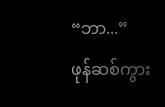“ဘာ...”
ဖုန်ဆစ်ကွား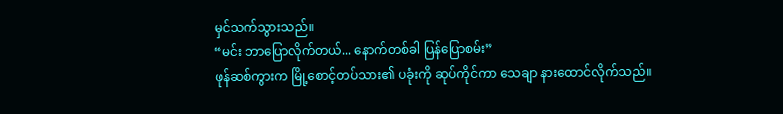မှင်သက်သွားသည်။
“မင်း ဘာပြောလိုက်တယ်... နောက်တစ်ခါ ပြန်ပြောစမ်း”
ဖုန်ဆစ်ကွားက မြို့စောင့်တပ်သား၏ ပခုံးကို ဆုပ်ကိုင်ကာ သေချာ နားထောင်လိုက်သည်။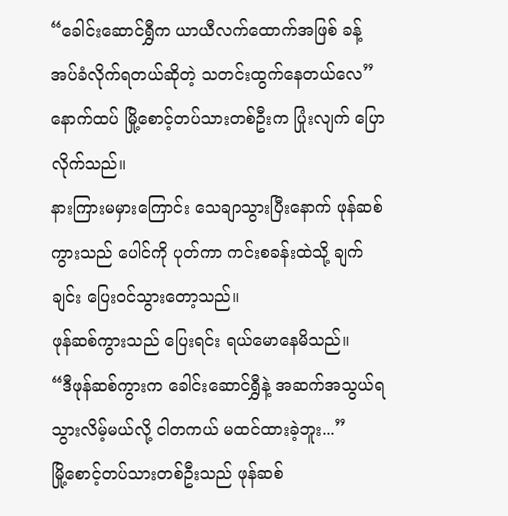“ခေါင်းဆောင်ရွှီက ယာယီလက်ထောက်အဖြစ် ခန့်အပ်ခံလိုက်ရတယ်ဆိုတဲ့ သတင်းထွက်နေတယ်လေ”
နောက်ထပ် မြို့စောင့်တပ်သားတစ်ဦးက ပြုံးလျက် ပြောလိုက်သည်။
နားကြားမမှားကြောင်း သေချာသွားပြီးနောက် ဖုန်ဆစ်ကွားသည် ပေါင်ကို ပုတ်ကာ ကင်းစခန်းထဲသို့ ချက်ချင်း ပြေးဝင်သွားတော့သည်။
ဖုန်ဆစ်ကွားသည် ပြေးရင်း ရယ်မောနေမိသည်။
“ဒီဖုန်ဆစ်ကွားက ခေါင်းဆောင်ရွှီနဲ့ အဆက်အသွယ်ရသွားလိမ့်မယ်လို့ ငါတကယ် မထင်ထားခဲ့ဘူး...”
မြို့စောင့်တပ်သားတစ်ဦးသည် ဖုန်ဆစ်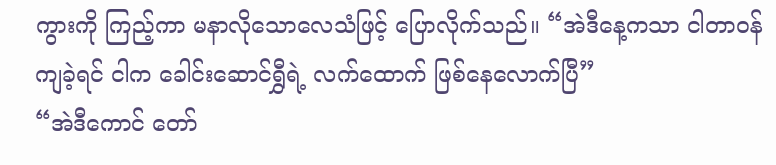ကွားကို ကြည့်ကာ မနာလိုသောလေသံဖြင့် ပြောလိုက်သည်။ “အဲဒီနေ့ကသာ ငါတာဝန်ကျခဲ့ရင် ငါက ခေါင်းဆောင်ရွှီရဲ့ လက်ထောက် ဖြစ်နေလောက်ပြီ”
“အဲဒီကောင် တော်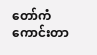တော်ကံကောင်းတာ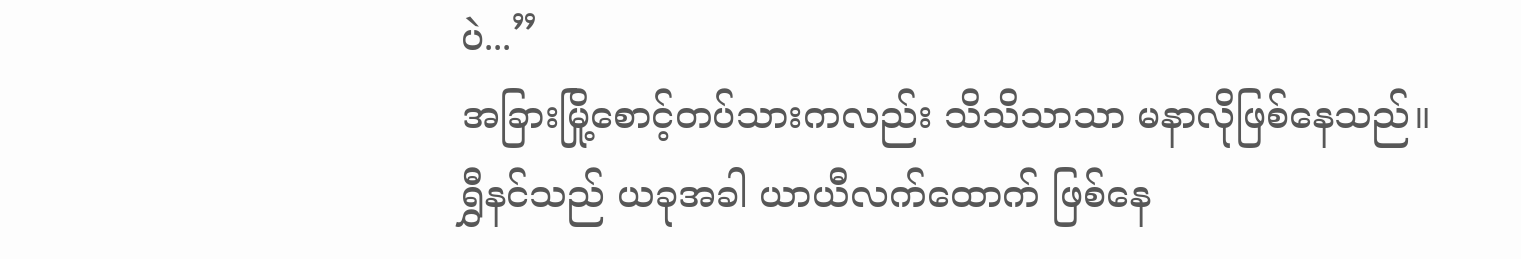ပဲ...”
အခြားမြို့စောင့်တပ်သားကလည်း သိသိသာသာ မနာလိုဖြစ်နေသည်။
ရွှီနင်သည် ယခုအခါ ယာယီလက်ထောက် ဖြစ်နေ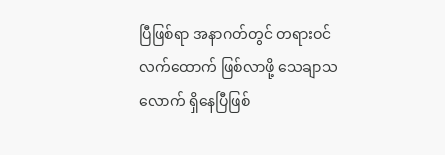ပြီဖြစ်ရာ အနာဂတ်တွင် တရားဝင်လက်ထောက် ဖြစ်လာဖို့ သေချာသလောက် ရှိနေပြီဖြစ်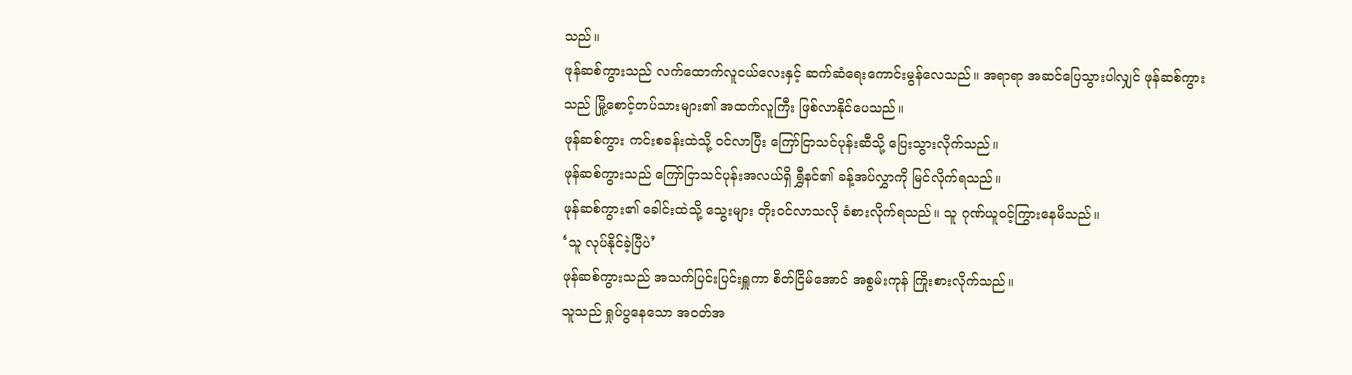သည်။
ဖုန်ဆစ်ကွားသည် လက်ထောက်လူငယ်လေးနှင့် ဆက်ဆံရေးကောင်းမွန်လေသည်။ အရာရာ အဆင်ပြေသွားပါလျှင် ဖုန်ဆစ်ကွားသည် မြို့စောင့်တပ်သားများ၏ အထက်လူကြီး ဖြစ်လာနိုင်ပေသည်။
ဖုန်ဆစ်ကွား ကင်းစခန်းထဲသို့ ဝင်လာပြီး ကြော်ငြာသင်ပုန်းဆီသို့ ပြေးသွားလိုက်သည်။
ဖုန်ဆစ်ကွားသည် ကြော်ငြာသင်ပုန်းအလယ်ရှိ ရွှီနင်၏ ခန့်အပ်လွှာကို မြင်လိုက်ရသည်။
ဖုန်ဆစ်ကွား၏ ခေါင်းထဲသို့ သွေးများ တိုးဝင်လာသလို ခံစားလိုက်ရသည်။ သူ ဂုဏ်ယူဝင့်ကြွားနေမိသည်။
‘သူ လုပ်နိုင်ခဲ့ပြီပဲ’
ဖုန်ဆစ်ကွားသည် အသက်ပြင်းပြင်းရှူကာ စိတ်ငြိမ်အောင် အစွမ်းကုန် ကြိုးစားလိုက်သည်။
သူသည် ရှုပ်ပွနေသော အဝတ်အ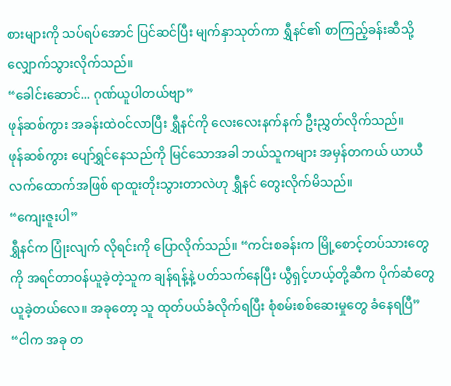စားများကို သပ်ရပ်အောင် ပြင်ဆင်ပြီး မျက်နှာသုတ်ကာ ရွှီနင်၏ စာကြည့်ခန်းဆီသို့ လျှောက်သွားလိုက်သည်။
“ခေါင်းဆောင်... ဂုဏ်ယူပါတယ်ဗျာ”
ဖုန်ဆစ်ကွား အခန်းထဲဝင်လာပြီး ရွှီနင်ကို လေးလေးနက်နက် ဦးညွှတ်လိုက်သည်။
ဖုန်ဆစ်ကွား ပျော်ရွှင်နေသည်ကို မြင်သောအခါ ဘယ်သူကများ အမှန်တကယ် ယာယီလက်ထောက်အဖြစ် ရာထူးတိုးသွားတာလဲဟု ရွှီနင် တွေးလိုက်မိသည်။
“ကျေးဇူးပါ”
ရွှီနင်က ပြုံးလျက် လိုရင်းကို ပြောလိုက်သည်။ “ကင်းစခန်းက မြို့စောင့်တပ်သားတွေကို အရင်တာဝန်ယူခဲ့တဲ့သူက ချန်ရန့်နဲ့ ပတ်သက်နေပြီး ယွီရှင့်ဟယ့်တို့ဆီက ပိုက်ဆံတွေ ယူခဲ့တယ်လေ။ အခုတော့ သူ ထုတ်ပယ်ခံလိုက်ရပြီး စုံစမ်းစစ်ဆေးမှုတွေ ခံနေရပြီ”
“ငါက အခု တ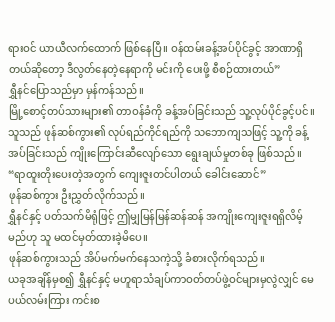ရားဝင် ယာယီလက်ထောက် ဖြစ်နေပြီ။ ဝန်ထမ်းခန့်အပ်ပိုင်ခွင့် အာဏာရှိတယ်ဆိုတော့ ဒီလွတ်နေတဲ့နေရာကို မင်းကို ပေးဖို့ စီစဉ်ထားတယ်”
ရွှီနင်ပြောသည်မှာ မှန်ကန်သည်။
မြို့စောင့်တပ်သားများ၏ တာဝန်ခံကို ခန့်အပ်ခြင်းသည် သူ့လုပ်ပိုင်ခွင့်ပင်။
သူသည် ဖုန်ဆစ်ကွား၏ လုပ်ရည်ကိုင်ရည်ကို သဘောကျသဖြင့် သူ့ကို ခန့်အပ်ခြင်းသည် ကျိုးကြောင်းဆီလျော်သော ရွေးချယ်မှုတစ်ခု ဖြစ်သည်။
“ရာထူးတိုးပေးတဲ့အတွက် ကျေးဇူးတင်ပါတယ် ခေါင်းဆောင်”
ဖုန်ဆစ်ကွား ဦးညွှတ်လိုက်သည်။
ရွှီနင်နှင့် ပတ်သက်မိရုံဖြင့် ဤမျှမြန်မြန်ဆန်ဆန် အကျိုးကျေးဇူးရရှိလိမ့်မည်ဟု သူ မထင်မှတ်ထားခဲ့မိပေ။
ဖုန်ဆစ်ကွားသည် အိပ်မက်မက်နေသကဲ့သို့ ခံစားလိုက်ရသည်။
ယခုအချိန်မှစ၍ ရွှီနင်နှင့် မဟူရာသံချပ်ကာဝတ်တပ်ဖွဲ့ဝင်များမှလွဲလျှင် မေပယ်လမ်းကြား ကင်းစ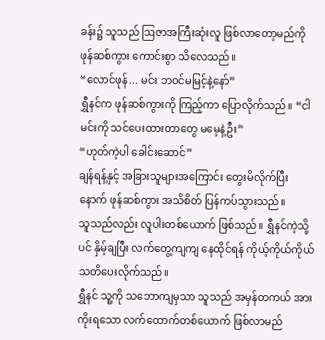ခန်း၌ သူသည် ဩဇာအကြီးဆုံးလူ ဖြစ်လာတော့မည်ကို ဖုန်ဆစ်ကွား ကောင်းစွာ သိလေသည်။
“လောင်ဖုန်... မင်း ဘဝင်မမြင့်နဲ့နော်”
ရွှီနင်က ဖုန်ဆစ်ကွားကို ကြည့်ကာ ပြောလိုက်သည်။ “ငါ မင်းကို သင်ပေးထားတာတွေ မမေ့နဲ့ဦး”
“ဟုတ်ကဲ့ပါ ခေါင်းဆောင်”
ချန်ရန့်နှင့် အခြားသူများအကြောင်း တွေးမိလိုက်ပြီးနောက် ဖုန်ဆစ်ကွား အသိစိတ် ပြန်ကပ်သွားသည်။
သူသည်လည်း လူပါးတစ်ယောက် ဖြစ်သည်။ ရွှီနင်ကဲ့သို့ပင် နှိမ့်ချပြီး လက်တွေ့ကျကျ နေထိုင်ရန် ကိုယ့်ကိုယ်ကိုယ် သတိပေးလိုက်သည်။
ရွှီနင် သူ့ကို သဘောကျမှသာ သူသည် အမှန်တကယ် အားကိုးရသော လက်ထောက်တစ်ယောက် ဖြစ်လာမည်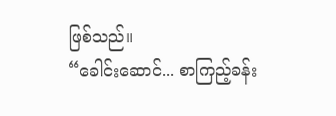ဖြစ်သည်။
“ခေါင်းဆောင်... စာကြည့်ခန်း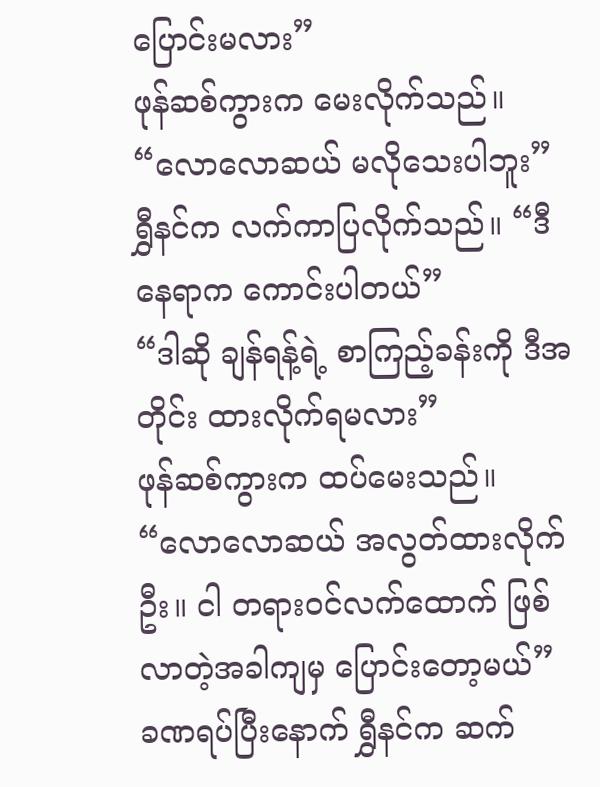ပြောင်းမလား”
ဖုန်ဆစ်ကွားက မေးလိုက်သည်။
“လောလောဆယ် မလိုသေးပါဘူး”
ရွှီနင်က လက်ကာပြလိုက်သည်။ “ဒီနေရာက ကောင်းပါတယ်”
“ဒါဆို ချန်ရန့်ရဲ့ စာကြည့်ခန်းကို ဒီအတိုင်း ထားလိုက်ရမလား”
ဖုန်ဆစ်ကွားက ထပ်မေးသည်။
“လောလောဆယ် အလွတ်ထားလိုက်ဦး။ ငါ တရားဝင်လက်ထောက် ဖြစ်လာတဲ့အခါကျမှ ပြောင်းတော့မယ်”
ခဏရပ်ပြီးနောက် ရွှီနင်က ဆက်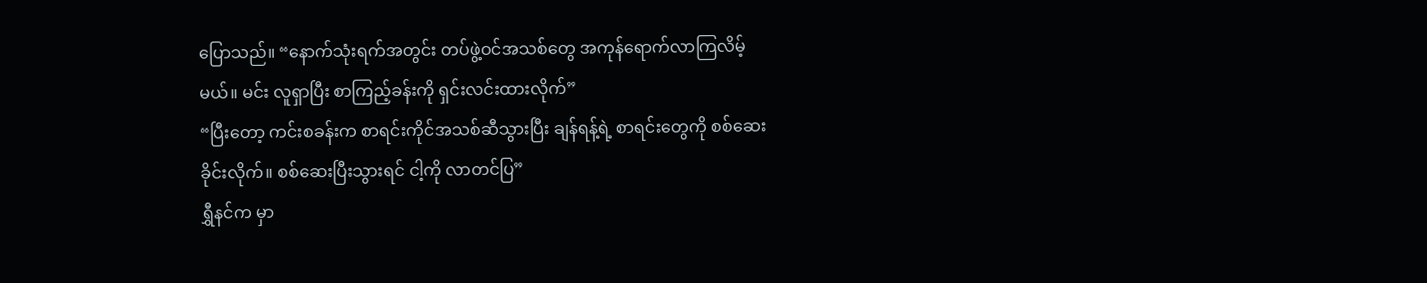ပြောသည်။ “နောက်သုံးရက်အတွင်း တပ်ဖွဲ့ဝင်အသစ်တွေ အကုန်ရောက်လာကြလိမ့်မယ်။ မင်း လူရှာပြီး စာကြည့်ခန်းကို ရှင်းလင်းထားလိုက်”
“ပြီးတော့ ကင်းစခန်းက စာရင်းကိုင်အသစ်ဆီသွားပြီး ချန်ရန့်ရဲ့ စာရင်းတွေကို စစ်ဆေးခိုင်းလိုက်။ စစ်ဆေးပြီးသွားရင် ငါ့ကို လာတင်ပြ”
ရွှီနင်က မှာ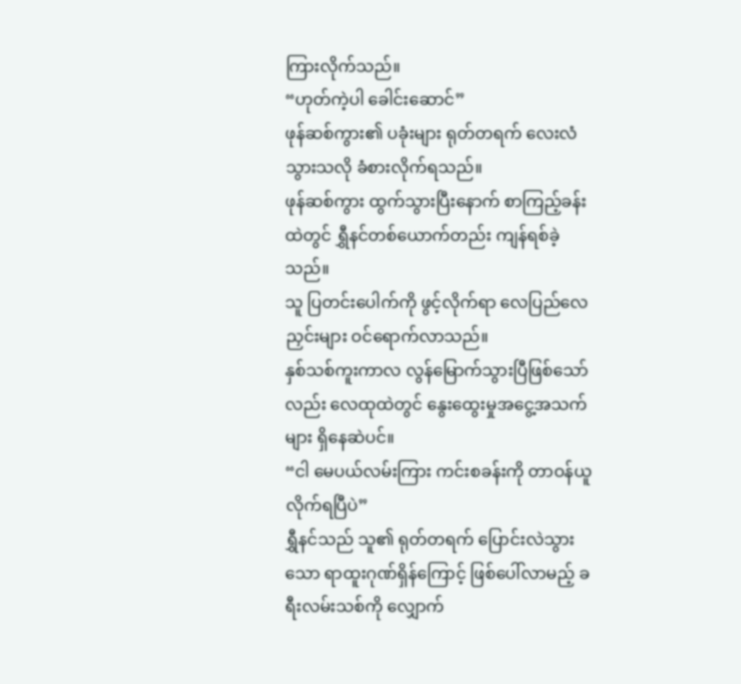ကြားလိုက်သည်။
“ဟုတ်ကဲ့ပါ ခေါင်းဆောင်”
ဖုန်ဆစ်ကွား၏ ပခုံးများ ရုတ်တရက် လေးလံသွားသလို ခံစားလိုက်ရသည်။
ဖုန်ဆစ်ကွား ထွက်သွားပြီးနောက် စာကြည့်ခန်းထဲတွင် ရွှီနင်တစ်ယောက်တည်း ကျန်ရစ်ခဲ့သည်။
သူ ပြတင်းပေါက်ကို ဖွင့်လိုက်ရာ လေပြည်လေညှင်းများ ဝင်ရောက်လာသည်။
နှစ်သစ်ကူးကာလ လွန်မြောက်သွားပြီဖြစ်သော်လည်း လေထုထဲတွင် နွေးထွေးမှုအငွေ့အသက်များ ရှိနေဆဲပင်။
“ငါ မေပယ်လမ်းကြား ကင်းစခန်းကို တာဝန်ယူလိုက်ရပြီပဲ”
ရွှီနင်သည် သူ၏ ရုတ်တရက် ပြောင်းလဲသွားသော ရာထူးဂုဏ်ရှိန်ကြောင့် ဖြစ်ပေါ်လာမည့် ခရီးလမ်းသစ်ကို လျှောက်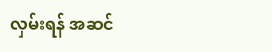လှမ်းရန် အဆင်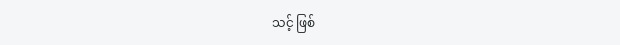သင့် ဖြစ်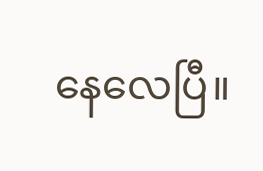နေလေပြီ။